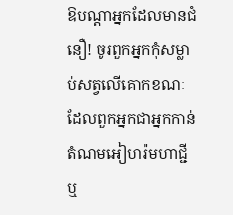ឱបណ្ដាអ្នកដែលមានជំនឿ! ចូរពួកអ្នកកុំសម្លាប់សត្វលើគោកខណៈដែលពួកអ្នកជាអ្នកកាន់តំណមអៀហរ៉មហាជ្ជីឬ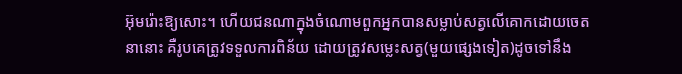អ៊ុមរ៉ោះឱ្យសោះ។ ហើយជនណាក្នុងចំណោមពួកអ្នកបានសម្លាប់សត្វលើគោកដោយចេតនានោះ គឺរូបគេត្រូវទទួលការពិន័យ ដោយត្រូវសម្លេះសត្វ(មួយផ្សេងទៀត)ដូចទៅនឹង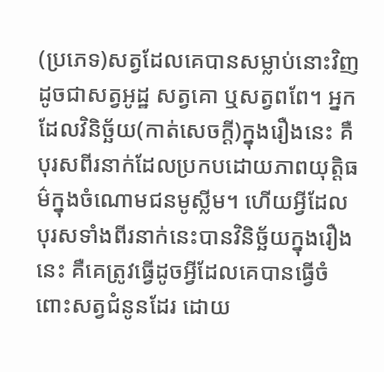(ប្រភេទ)សត្វដែលគេបានសម្លាប់នោះវិញ ដូចជាសត្វអូដ្ឋ សត្វគោ ឬសត្វពពែ។ អ្នកដែលវិនិច្ឆ័យ(កាត់សេចក្តី)ក្នុងរឿងនេះ គឺបុរសពីរនាក់ដែលប្រកបដោយភាពយុត្ដិធម៌ក្នុងចំណោមជនមូស្លីម។ ហើយអ្វីដែលបុរសទាំងពីរនាក់នេះបានវិនិច្ឆ័យក្នុងរឿងនេះ គឺគេត្រូវធ្វើដូចអ្វីដែលគេបានធ្វើចំពោះសត្វជំនូនដែរ ដោយ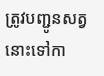ត្រូវបញ្ជូនសត្វនោះទៅកា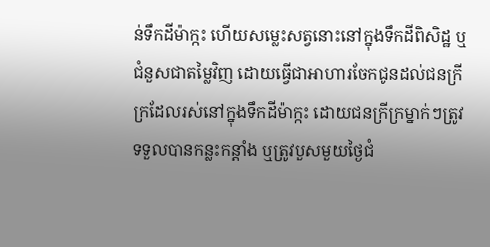ន់ទឹកដីម៉ាក្កះ ហើយសម្លេះសត្វនោះនៅក្នុងទឹកដីពិសិដ្ឋ ឬជំនួសជាតម្លៃវិញ ដោយធ្វើជាអាហារចែកជូនដល់ជនក្រីក្រដែលរស់នៅក្នុងទឹកដីម៉ាក្កះ ដោយជនក្រីក្រម្នាក់ៗត្រូវទទួលបានកន្លះកន្តាំង ឬត្រូវបួសមួយថ្ងៃជំ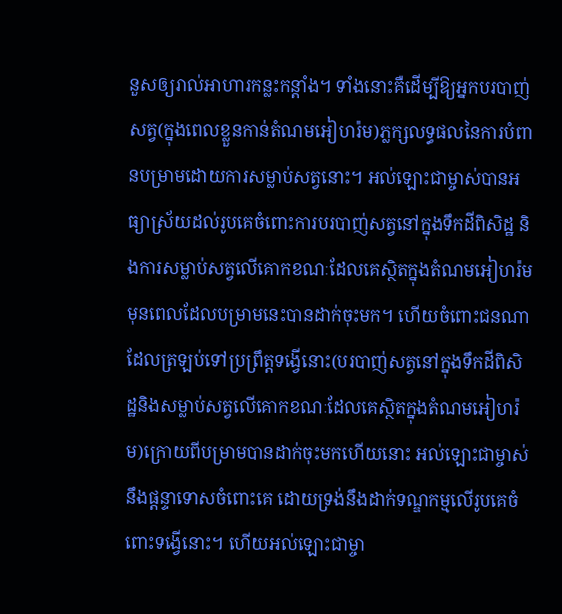នួសឲ្យរាល់អាហារកន្លះកន្តាំង។ ទាំងនោះគឺដើម្បីឱ្យអ្នកបរបាញ់សត្វ(ក្នុងពេលខ្លួនកាន់តំណមអៀហរ៉ម)ភ្លក្សលទ្ធផលនៃការបំពានបម្រាមដោយការសម្លាប់សត្វនោះ។ អល់ឡោះជាម្ចាស់បានអធ្យាស្រ័យដល់រូបគេចំពោះការបរបាញ់សត្វនៅក្នុងទឹកដីពិសិដ្ឋ និងការសម្លាប់សត្វលើគោកខណៈដែលគេស្ថិតក្នុងតំណមអៀហរ៉មមុនពេលដែលបម្រាមនេះបានដាក់ចុះមក។ ហើយចំពោះជនណាដែលត្រឡប់ទៅប្រព្រឹត្តទង្វើនោះ(បរបាញ់សត្វនៅក្នុងទឹកដីពិសិដ្ឋនិងសម្លាប់សត្វលើគោកខណៈដែលគេស្ថិតក្នុងតំណមអៀហរ៉ម)ក្រោយពីបម្រាមបានដាក់ចុះមកហើយនោះ អល់ឡោះជាម្ចាស់នឹងផ្តន្ទាទោសចំពោះគេ ដោយទ្រង់នឹងដាក់ទណ្ឌកម្មលើរូបគេចំពោះទង្វើនោះ។ ហើយអល់ឡោះជាម្ចា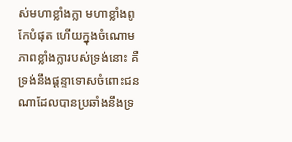ស់មហាខ្លាំងក្លា មហាខ្លាំងពូកែបំផុត ហើយក្នុងចំណោមភាពខ្លាំងក្លារបស់ទ្រង់នោះ គឺទ្រង់នឹងផ្តន្ទាទោសចំពោះជនណាដែលបានប្រឆាំងនឹងទ្រ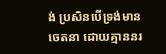ង់ ប្រសិនបើទ្រង់មានចេតនា ដោយគ្មាននរ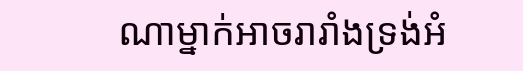ណាម្នាក់អាចរារាំងទ្រង់អំ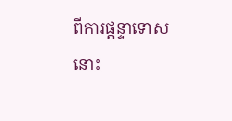ពីការផ្តន្ទាទោសនោះ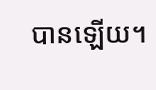បានឡើយ។